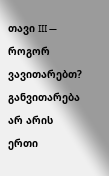თავი III — როგორ ვავითარებთ?
განვითარება არ არის ერთი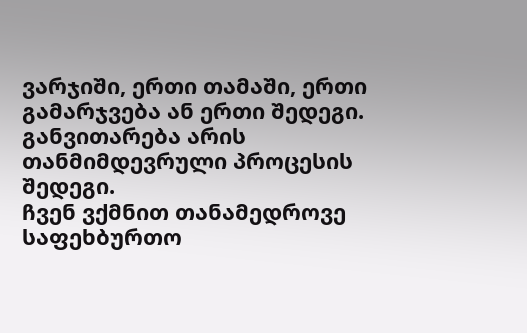ვარჯიში, ერთი თამაში, ერთი გამარჯვება ან ერთი შედეგი.
განვითარება არის თანმიმდევრული პროცესის შედეგი.
ჩვენ ვქმნით თანამედროვე საფეხბურთო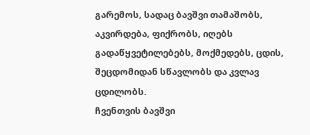გარემოს, სადაც ბავშვი თამაშობს, აკვირდება, ფიქრობს, იღებს გადაწყვეტილებებს, მოქმედებს, ცდის, შეცდომიდან სწავლობს და კვლავ ცდილობს.
ჩვენთვის ბავშვი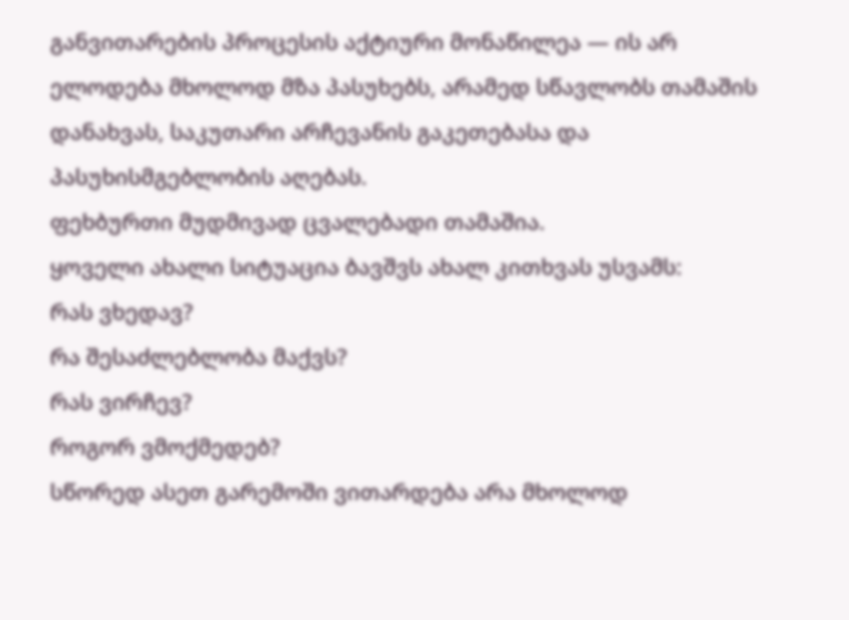განვითარების პროცესის აქტიური მონაწილეა — ის არ ელოდება მხოლოდ მზა პასუხებს, არამედ სწავლობს თამაშის დანახვას, საკუთარი არჩევანის გაკეთებასა და პასუხისმგებლობის აღებას.
ფეხბურთი მუდმივად ცვალებადი თამაშია.
ყოველი ახალი სიტუაცია ბავშვს ახალ კითხვას უსვამს:
რას ვხედავ?
რა შესაძლებლობა მაქვს?
რას ვირჩევ?
როგორ ვმოქმედებ?
სწორედ ასეთ გარემოში ვითარდება არა მხოლოდ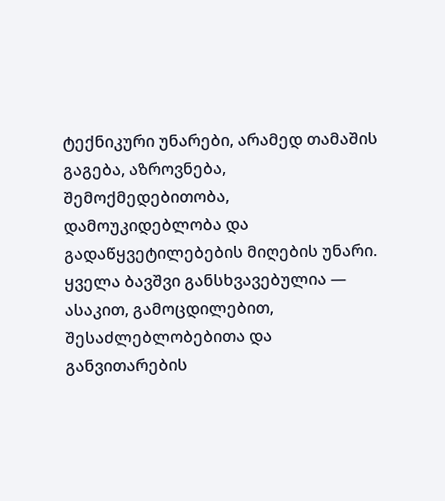ტექნიკური უნარები, არამედ თამაშის გაგება, აზროვნება, შემოქმედებითობა, დამოუკიდებლობა და გადაწყვეტილებების მიღების უნარი.
ყველა ბავშვი განსხვავებულია — ასაკით, გამოცდილებით, შესაძლებლობებითა და განვითარების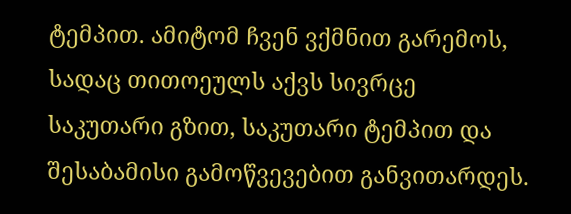ტემპით. ამიტომ ჩვენ ვქმნით გარემოს, სადაც თითოეულს აქვს სივრცე საკუთარი გზით, საკუთარი ტემპით და შესაბამისი გამოწვევებით განვითარდეს.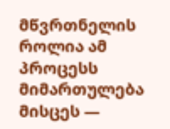მწვრთნელის როლია ამ პროცესს მიმართულება მისცეს —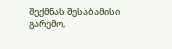შექმნას შესაბამისი გარემო,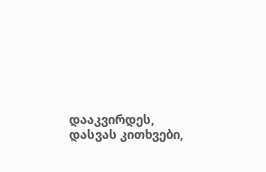დააკვირდეს, დასვას კითხვები,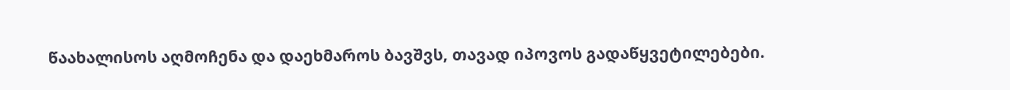წაახალისოს აღმოჩენა და დაეხმაროს ბავშვს, თავად იპოვოს გადაწყვეტილებები.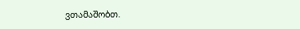ვთამაშობთ.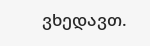ვხედავთ.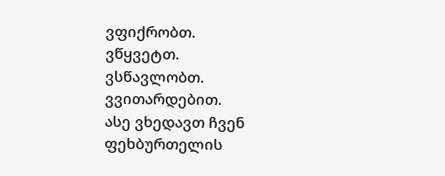ვფიქრობთ.
ვწყვეტთ.
ვსწავლობთ.
ვვითარდებით.
ასე ვხედავთ ჩვენ ფეხბურთელის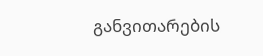განვითარების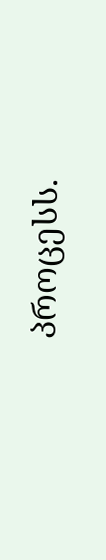პროცესს.